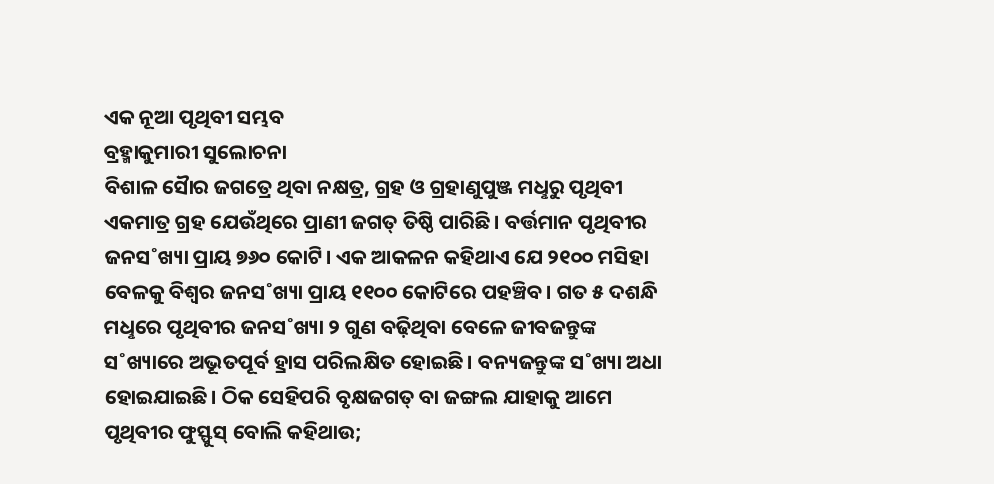ଏକ ନୂଆ ପୃଥିବୀ ସମ୍ଭବ
ବ୍ରହ୍ମାକୁମାରୀ ସୁଲୋଚନା
ବିଶାଳ ସୋୖର ଜଗତ୍ରେ ଥିବା ନକ୍ଷତ୍ର, ଗ୍ରହ ଓ ଗ୍ରହାଣୁପୁଞ୍ଜ ମଧୢରୁ ପୃଥିବୀ ଏକମାତ୍ର ଗ୍ରହ ଯେଉଁଥିରେ ପ୍ରାଣୀ ଜଗତ୍ ତିଷ୍ଠି ପାରିଛି। ବର୍ତ୍ତମାନ ପୃଥିବୀର ଜନସ˚ଖ୍ୟା ପ୍ରାୟ ୭୬୦ କୋଟି। ଏକ ଆକଳନ କହିଥାଏ ଯେ ୨୧୦୦ ମସିହା ବେଳକୁ ବିଶ୍ବର ଜନସ˚ଖ୍ୟା ପ୍ରାୟ ୧୧୦୦ କୋଟିରେ ପହଞ୍ଚିବ। ଗତ ୫ ଦଶନ୍ଧି ମଧୢରେ ପୃଥିବୀର ଜନସ˚ଖ୍ୟା ୨ ଗୁଣ ବଢ଼ିଥିବା ବେଳେ ଜୀବଜନ୍ତୁଙ୍କ ସ˚ଖ୍ୟାରେ ଅଭୂତପୂର୍ବ ହ୍ରାସ ପରିଲକ୍ଷିତ ହୋଇଛି। ବନ୍ୟଜନ୍ତୁଙ୍କ ସ˚ଖ୍ୟା ଅଧା ହୋଇଯାଇଛି। ଠିକ ସେହିପରି ବୃକ୍ଷଜଗତ୍ ବା ଜଙ୍ଗଲ ଯାହାକୁ ଆମେ ପୃଥିବୀର ଫୁସ୍ଫୁସ୍ ବୋଲି କହିଥାଉ;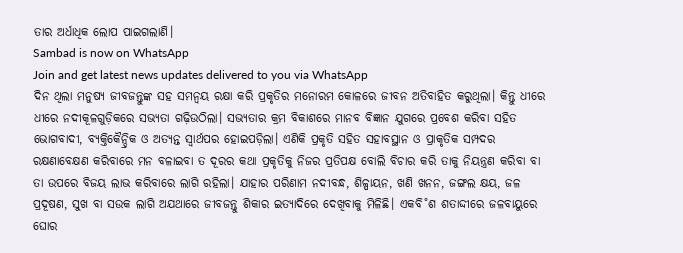ତାର ଅର୍ଧାଧିକ ଲୋପ ପାଇଗଲାଣି।
Sambad is now on WhatsApp
Join and get latest news updates delivered to you via WhatsApp
ଦିନ ଥିଲା ମନୁଷ୍ୟ ଜୀବଜନ୍ତୁଙ୍କ ସହ ସମନ୍ବୟ ରକ୍ଷା କରି ପ୍ରକୃତିର ମନୋରମ କୋଳରେ ଜୀବନ ଅତିବାହିତ କରୁଥିଲା। କିନ୍ତୁ ଧୀରେ ଧୀରେ ନଦୀକୂଳଗୁଡ଼ିକରେ ସଭ୍ୟତା ଗଢ଼ିଉଠିଲା। ସଭ୍ୟତାର କ୍ରମ ବିକାଶରେ ମାନବ ବିଜ୍ଞାନ ଯୁଗରେ ପ୍ରବେଶ କରିବା ସହିତ ଭୋଗବାଦୀ, ବ୍ୟକ୍ତିକୈନ୍ଦ୍ରିକ ଓ ଅତ୍ୟନ୍ତ ସ୍ବାର୍ଥପର ହୋଇପଡ଼ିଲା। ଏଣିକି ପ୍ରକୃତି ସହିତ ସହାବସ୍ଥାନ ଓ ପ୍ରାକୃତିକ ସମ୍ପଦର ରକ୍ଷଣାବେକ୍ଷଣ କରିବାରେ ମନ ବଳାଇବା ତ ଦୂରର କଥା ପ୍ରକୃତିକୁ ନିଜର ପ୍ରତିପକ୍ଷ ବୋଲି ବିଚାର କରି ତାକୁ ନିୟନ୍ତ୍ରଣ କରିବା ବା ତା ଉପରେ ବିଜୟ ଲାଭ କରିବାରେ ଲାଗି ରହିଲା। ଯାହାର ପରିଣାମ ନଦୀବନ୍ଧ, ଶିଳ୍ପାୟନ, ଖଣି ଖନନ, ଜଙ୍ଗଲ କ୍ଷୟ, ଜଳ ପ୍ରଦୂଷଣ, ସୁଖ ବା ସଉକ ଲାଗି ଅଯଥାରେ ଜୀବଜନ୍ତୁ ଶିକାର ଇତ୍ୟାଦିରେ ଦେଖିବାକୁ ମିଳିଛି। ଏକବି˚ଶ ଶତାଦ୍ଦୀରେ ଜଳବାୟୁରେ ଘୋର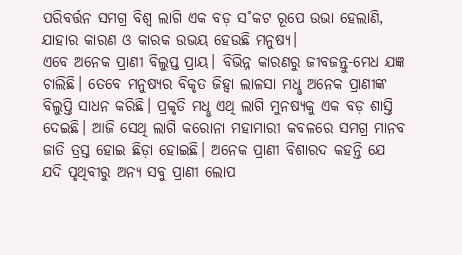ପରିବର୍ତ୍ତନ ସମଗ୍ର ବିଶ୍ବ ଲାଗି ଏକ ବଡ଼ ସ˚କଟ ରୂପେ ଉଭା ହେଲାଣି, ଯାହାର କାରଣ ଓ କାରକ ଉଭୟ ହେଉଛି ମନୁଷ୍ୟ।
ଏବେ ଅନେକ ପ୍ରାଣୀ ବିଲୁପ୍ତ ପ୍ରାୟ। ବିଭିନ୍ନ କାରଣରୁ ଜୀବଜନ୍ତୁ-ମେଧ ଯଜ୍ଞ ଚାଲିଛି। ତେବେ ମନୁଷ୍ୟର ବିକୃତ ଜିହ୍ବା ଲାଳସା ମଧୢ ଅନେକ ପ୍ରାଣୀଙ୍କ ବିଲୁପ୍ତି ସାଧନ କରିଛି। ପ୍ରକୃତି ମଧୢ ଏଥି ଲାଗି ମୁନଷ୍ୟକୁ ଏକ ବଡ଼ ଶାସ୍ତି ଦେଇଛି। ଆଜି ସେଥି ଲାଗି କରୋନା ମହାମାରୀ କବଳରେ ସମଗ୍ର ମାନବ ଜାତି ତ୍ରସ୍ତ ହୋଇ ଛିଡ଼ା ହୋଇଛି। ଅନେକ ପ୍ରାଣୀ ବିଶାରଦ କହନ୍ତି ଯେ ଯଦି ପୃଥିବୀରୁ ଅନ୍ୟ ସବୁ ପ୍ରାଣୀ ଲୋପ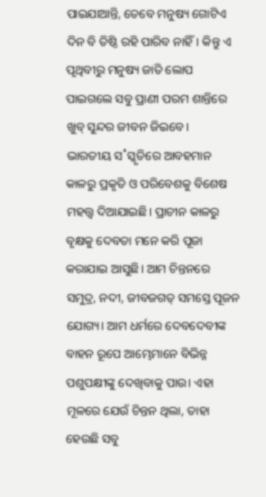ପାଇଯାଆନ୍ତି, ତେବେ ମନୁଷ୍ୟ ଗୋଟିଏ ଦିନ ବି ତିଷ୍ଠି ରହି ପାରିବ ନାହିଁ। କିନ୍ତୁ ଏ ପୃଥିବୀରୁ ମନୁଷ୍ୟ ଜାତି ଲୋପ ପାଇଗଲେ ସବୁ ପ୍ରାଣୀ ପରମ ଶାନ୍ତିରେ ଖୁବ୍ ସୁନ୍ଦର ଜୀବନ ଜିଇବେ।
ଭାରତୀୟ ସ˚ସ୍କୃତିରେ ଆବହମାନ କାଳରୁ ପ୍ରକୃତି ଓ ପରିବେଶକୁ ବିଶେଷ ମହତ୍ତ୍ବ ଦିଆଯାଇଛି। ପ୍ରାଚୀନ କାଳରୁ ବୃକ୍ଷକୁ ଦେବତା ମନେ କରି ପୂଜା କରାଯାଇ ଆସୁଛି। ଆମ ଚିନ୍ତନରେ ସମୁଦ୍ର, ନଦୀ, ଜୀବଜଗତ୍ ସମସ୍ତେ ପୂଜନ ଯୋଗ୍ୟ। ଆମ ଧର୍ମରେ ଦେବଦେବୀଙ୍କ ବାହନ ରୂପେ ଆମ୍ଭେମାନେ ବିଭିନ୍ନ ପଶୁପକ୍ଷୀଙ୍କୁ ଦେଖିବାକୁ ପାଉ। ଏହା ମୂଳରେ ଯେଉଁ ଚିନ୍ତନ ଥିଲା, ତାହା ହେଉଛି ସବୁ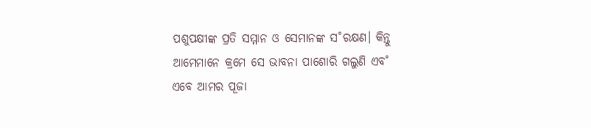ପଶୁପକ୍ଷୀଙ୍କ ପ୍ରତି ସମ୍ମାନ ଓ ସେମାନଙ୍କ ସ˚ରକ୍ଷଣ। କିନ୍ତୁ ଆମେମାନେ କ୍ରମେ ସେ ଭାବନା ପାଶୋରି ଗଲୁଣି ଏବ˚ ଏବେ ଆମର ପୂଜା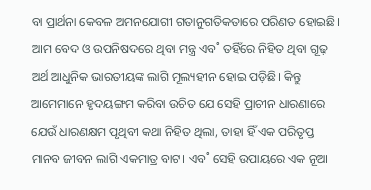ବା ପ୍ରାର୍ଥନା କେବଳ ଅମନଯୋଗୀ ଗତାନୁଗତିକତାରେ ପରିଣତ ହୋଇଛି। ଆମ ବେଦ ଓ ଉପନିଷଦରେ ଥିବା ମନ୍ତ୍ର ଏବ˚ ତହିଁରେ ନିହିତ ଥିବା ଗୂଢ଼ ଅର୍ଥ ଆଧୁନିକ ଭାରତୀୟଙ୍କ ଲାଗି ମୂଲ୍ୟହୀନ ହୋଇ ପଡ଼ିଛି। କିନ୍ତୁ ଆମେମାନେ ହୃଦୟଙ୍ଗମ କରିବା ଉଚିତ ଯେ ସେହି ପ୍ରାଚୀନ ଧାରଣାରେ ଯେଉଁ ଧାରଣକ୍ଷମ ପୃଥିବୀ କଥା ନିହିତ ଥିଲା, ତାହା ହିଁ ଏକ ପରିତୃପ୍ତ ମାନବ ଜୀବନ ଲାଗି ଏକମାତ୍ର ବାଟ। ଏବ˚ ସେହି ଉପାୟରେ ଏକ ନୂଆ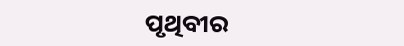ପୃଥିବୀର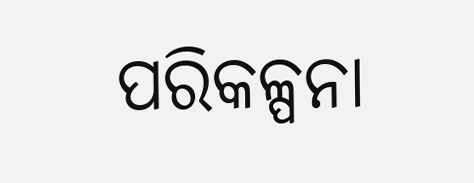ପରିକଳ୍ପନା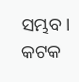ସମ୍ଭବ।
କଟକ